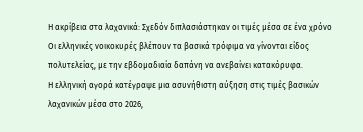Η ακρίβεια στα λαχανικά: Σχεδόν διπλασιάστηκαν οι τιμές μέσα σε ένα χρόνο
Οι ελληνικές νοικοκυρές βλέπουν τα βασικά τρόφιμα να γίνονται είδος πολυτελείας, με την εβδομαδιαία δαπάνη να ανεβαίνει κατακόρυφα.
Η ελληνική αγορά κατέγραψε μια ασυνήθιστη αύξηση στις τιμές βασικών λαχανικών μέσα στο 2026,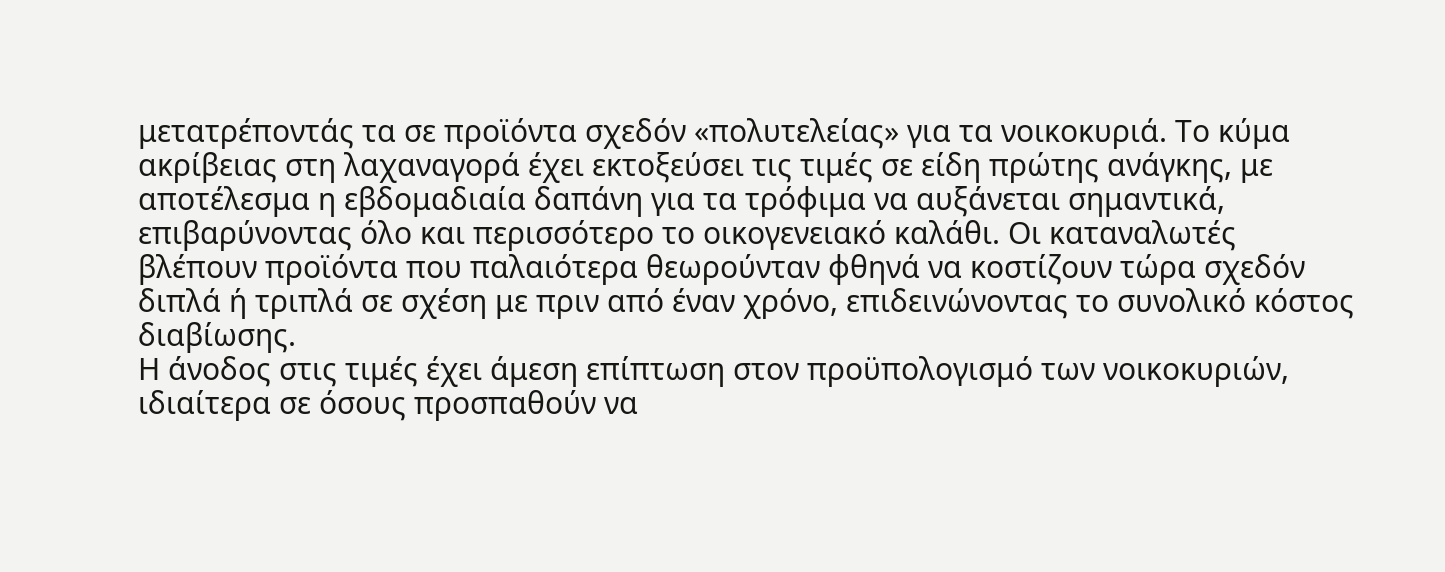μετατρέποντάς τα σε προϊόντα σχεδόν «πολυτελείας» για τα νοικοκυριά. Το κύμα ακρίβειας στη λαχαναγορά έχει εκτοξεύσει τις τιμές σε είδη πρώτης ανάγκης, με αποτέλεσμα η εβδομαδιαία δαπάνη για τα τρόφιμα να αυξάνεται σημαντικά, επιβαρύνοντας όλο και περισσότερο το οικογενειακό καλάθι. Οι καταναλωτές βλέπουν προϊόντα που παλαιότερα θεωρούνταν φθηνά να κοστίζουν τώρα σχεδόν διπλά ή τριπλά σε σχέση με πριν από έναν χρόνο, επιδεινώνοντας το συνολικό κόστος διαβίωσης.
Η άνοδος στις τιμές έχει άμεση επίπτωση στον προϋπολογισμό των νοικοκυριών, ιδιαίτερα σε όσους προσπαθούν να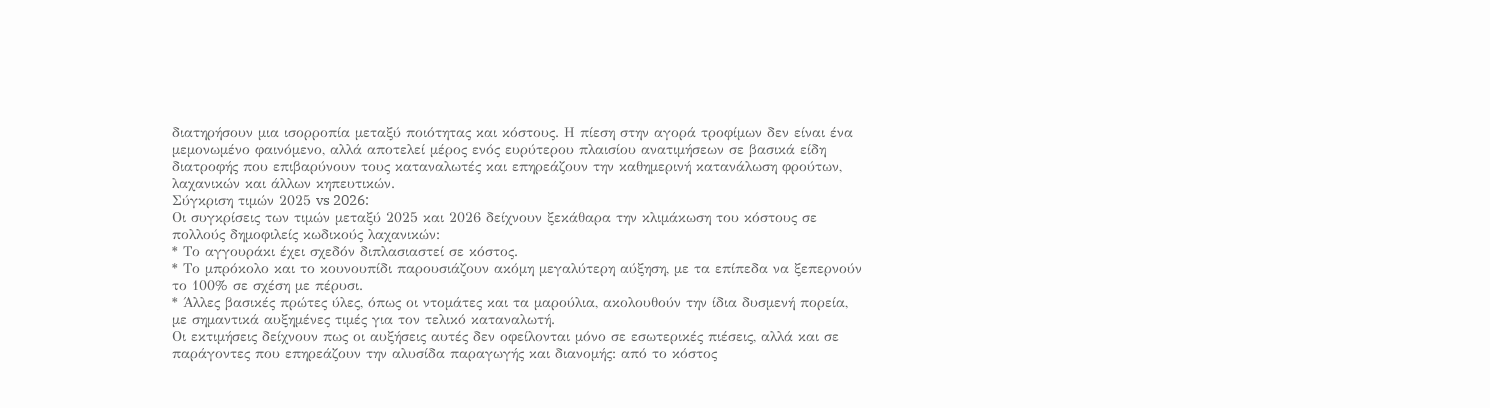διατηρήσουν μια ισορροπία μεταξύ ποιότητας και κόστους. Η πίεση στην αγορά τροφίμων δεν είναι ένα μεμονωμένο φαινόμενο, αλλά αποτελεί μέρος ενός ευρύτερου πλαισίου ανατιμήσεων σε βασικά είδη διατροφής που επιβαρύνουν τους καταναλωτές και επηρεάζουν την καθημερινή κατανάλωση φρούτων, λαχανικών και άλλων κηπευτικών.
Σύγκριση τιμών 2025 vs 2026:
Οι συγκρίσεις των τιμών μεταξύ 2025 και 2026 δείχνουν ξεκάθαρα την κλιμάκωση του κόστους σε πολλούς δημοφιλείς κωδικούς λαχανικών:
* Το αγγουράκι έχει σχεδόν διπλασιαστεί σε κόστος.
* Το μπρόκολο και το κουνουπίδι παρουσιάζουν ακόμη μεγαλύτερη αύξηση, με τα επίπεδα να ξεπερνούν το 100% σε σχέση με πέρυσι.
* Άλλες βασικές πρώτες ύλες, όπως οι ντομάτες και τα μαρούλια, ακολουθούν την ίδια δυσμενή πορεία, με σημαντικά αυξημένες τιμές για τον τελικό καταναλωτή.
Οι εκτιμήσεις δείχνουν πως οι αυξήσεις αυτές δεν οφείλονται μόνο σε εσωτερικές πιέσεις, αλλά και σε παράγοντες που επηρεάζουν την αλυσίδα παραγωγής και διανομής: από το κόστος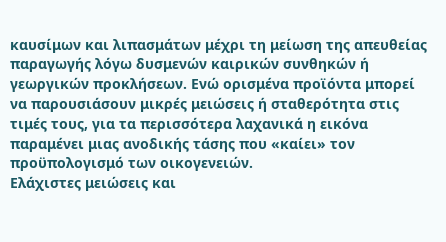καυσίμων και λιπασμάτων μέχρι τη μείωση της απευθείας παραγωγής λόγω δυσμενών καιρικών συνθηκών ή γεωργικών προκλήσεων. Ενώ ορισμένα προϊόντα μπορεί να παρουσιάσουν μικρές μειώσεις ή σταθερότητα στις τιμές τους, για τα περισσότερα λαχανικά η εικόνα παραμένει μιας ανοδικής τάσης που «καίει» τον προϋπολογισμό των οικογενειών.
Ελάχιστες μειώσεις και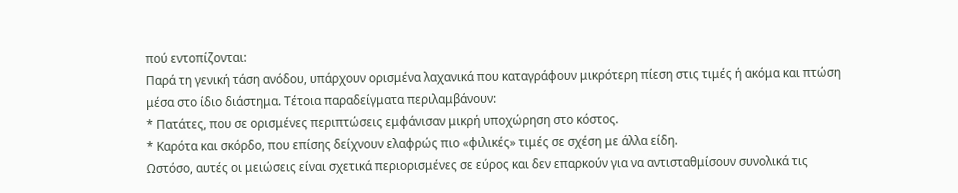πού εντοπίζονται:
Παρά τη γενική τάση ανόδου, υπάρχουν ορισμένα λαχανικά που καταγράφουν μικρότερη πίεση στις τιμές ή ακόμα και πτώση μέσα στο ίδιο διάστημα. Τέτοια παραδείγματα περιλαμβάνουν:
* Πατάτες, που σε ορισμένες περιπτώσεις εμφάνισαν μικρή υποχώρηση στο κόστος.
* Καρότα και σκόρδο, που επίσης δείχνουν ελαφρώς πιο «φιλικές» τιμές σε σχέση με άλλα είδη.
Ωστόσο, αυτές οι μειώσεις είναι σχετικά περιορισμένες σε εύρος και δεν επαρκούν για να αντισταθμίσουν συνολικά τις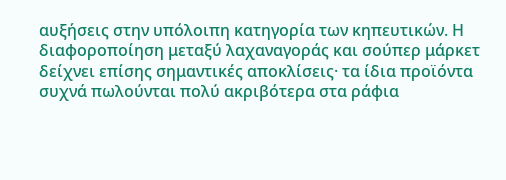αυξήσεις στην υπόλοιπη κατηγορία των κηπευτικών. Η διαφοροποίηση μεταξύ λαχαναγοράς και σούπερ μάρκετ δείχνει επίσης σημαντικές αποκλίσεις· τα ίδια προϊόντα συχνά πωλούνται πολύ ακριβότερα στα ράφια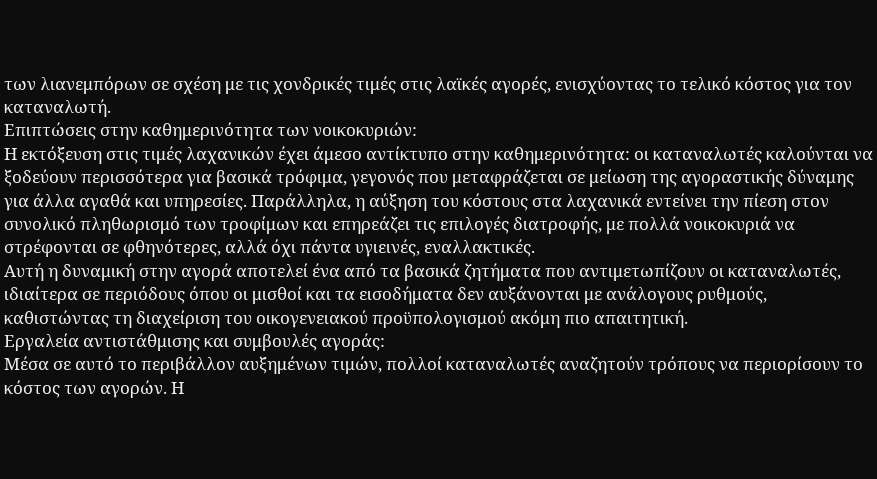των λιανεμπόρων σε σχέση με τις χονδρικές τιμές στις λαϊκές αγορές, ενισχύοντας το τελικό κόστος για τον καταναλωτή.
Επιπτώσεις στην καθημερινότητα των νοικοκυριών:
Η εκτόξευση στις τιμές λαχανικών έχει άμεσο αντίκτυπο στην καθημερινότητα: οι καταναλωτές καλούνται να ξοδεύουν περισσότερα για βασικά τρόφιμα, γεγονός που μεταφράζεται σε μείωση της αγοραστικής δύναμης για άλλα αγαθά και υπηρεσίες. Παράλληλα, η αύξηση του κόστους στα λαχανικά εντείνει την πίεση στον συνολικό πληθωρισμό των τροφίμων και επηρεάζει τις επιλογές διατροφής, με πολλά νοικοκυριά να στρέφονται σε φθηνότερες, αλλά όχι πάντα υγιεινές, εναλλακτικές.
Αυτή η δυναμική στην αγορά αποτελεί ένα από τα βασικά ζητήματα που αντιμετωπίζουν οι καταναλωτές, ιδιαίτερα σε περιόδους όπου οι μισθοί και τα εισοδήματα δεν αυξάνονται με ανάλογους ρυθμούς, καθιστώντας τη διαχείριση του οικογενειακού προϋπολογισμού ακόμη πιο απαιτητική.
Εργαλεία αντιστάθμισης και συμβουλές αγοράς:
Μέσα σε αυτό το περιβάλλον αυξημένων τιμών, πολλοί καταναλωτές αναζητούν τρόπους να περιορίσουν το κόστος των αγορών. Η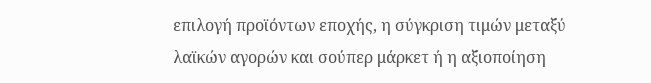επιλογή προϊόντων εποχής, η σύγκριση τιμών μεταξύ λαϊκών αγορών και σούπερ μάρκετ ή η αξιοποίηση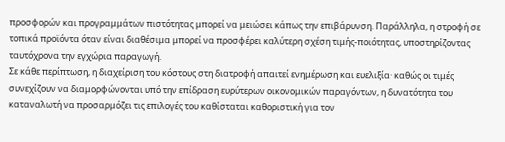προσφορών και προγραμμάτων πιστότητας μπορεί να μειώσει κάπως την επιβάρυνση. Παράλληλα, η στροφή σε τοπικά προϊόντα όταν είναι διαθέσιμα μπορεί να προσφέρει καλύτερη σχέση τιμής-ποιότητας, υποστηρίζοντας ταυτόχρονα την εγχώρια παραγωγή.
Σε κάθε περίπτωση, η διαχείριση του κόστους στη διατροφή απαιτεί ενημέρωση και ευελιξία· καθώς οι τιμές συνεχίζουν να διαμορφώνονται υπό την επίδραση ευρύτερων οικονομικών παραγόντων, η δυνατότητα του καταναλωτή να προσαρμόζει τις επιλογές του καθίσταται καθοριστική για τον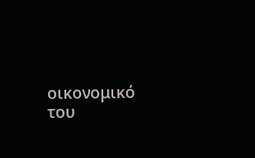οικονομικό του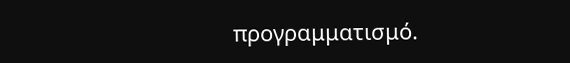προγραμματισμό.